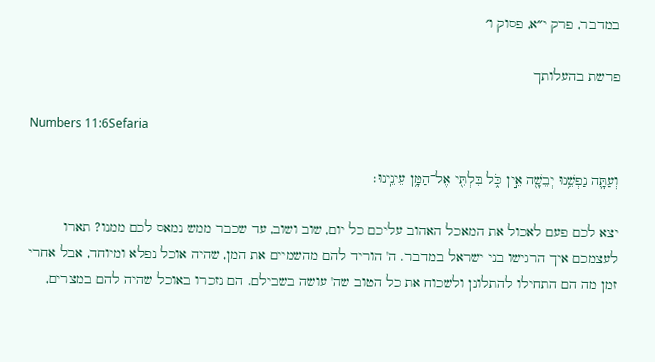במדבר, פרק י״א, פסוק ו׳

פרשת בהעלותך

Numbers 11:6Sefaria

וְעַתָּ֛ה נַפְשֵׁ֥נוּ יְבֵשָׁ֖ה אֵ֣ין כֹּ֑ל בִּלְתִּ֖י אֶל־הַמָּ֥ן עֵינֵֽינוּ׃

יצא לכם פעם לאכול את המאכל האהוב עליכם כל יום, שוב ושוב, עד שכבר ממש נמאס לכם ממנו? תארו לעצמכם איך הרגישו בני ישראל במדבר. ה' הוריד להם מהשמיים את המן, שהיה אוכל נפלא ומיוחד, אבל אחרי זמן מה הם התחילו להתלונן ולשכוח את כל הטוב שה' עושה בשבילם. הם נזכרו באוכל שהיה להם במצרים,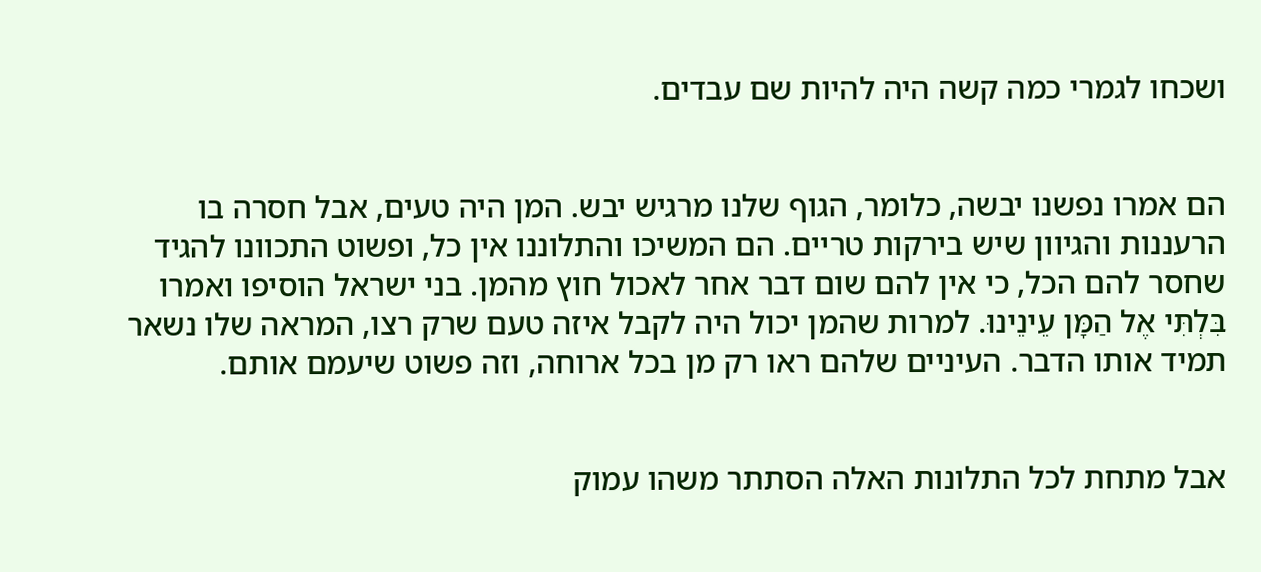ושכחו לגמרי כמה קשה היה להיות שם עבדים.


הם אמרו נפשנו יבשה, כלומר, הגוף שלנו מרגיש יבש. המן היה טעים, אבל חסרה בו הרעננות והגיוון שיש בירקות טריים. הם המשיכו והתלוננו אין כל, ופשוט התכוונו להגיד שחסר להם הכל, כי אין להם שום דבר אחר לאכול חוץ מהמן. בני ישראל הוסיפו ואמרו בִּלְתִּי אֶל הַמָּן עֵינֵינוּ. למרות שהמן יכול היה לקבל איזה טעם שרק רצו, המראה שלו נשאר תמיד אותו הדבר. העיניים שלהם ראו רק מן בכל ארוחה, וזה פשוט שיעמם אותם.


אבל מתחת לכל התלונות האלה הסתתר משהו עמוק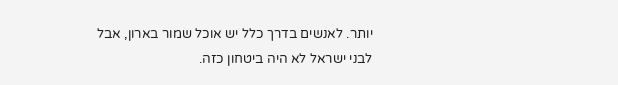יותר. לאנשים בדרך כלל יש אוכל שמור בארון, אבל לבני ישראל לא היה ביטחון כזה.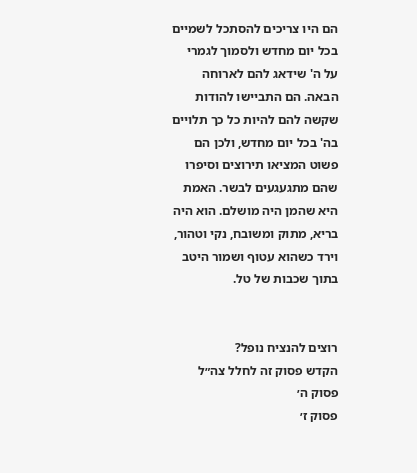הם היו צריכים להסתכל לשמיים בכל יום מחדש ולסמוך לגמרי על ה' שידאג להם לארוחה הבאה. הם התביישו להודות שקשה להם להיות כל כך תלויים בה' בכל יום מחדש, ולכן הם פשוט המציאו תירוצים וסיפרו שהם מתגעגעים לבשר. האמת היא שהמן היה מושלם. הוא היה בריא, מתוק ומשובח, נקי וטהור, וירד כשהוא עטוף ושמור היטב בתוך שכבות של טל.


רוצים להנציח נופל?
הקדש פסוק זה לחלל צה״ל
פסוק ה׳
פסוק ז׳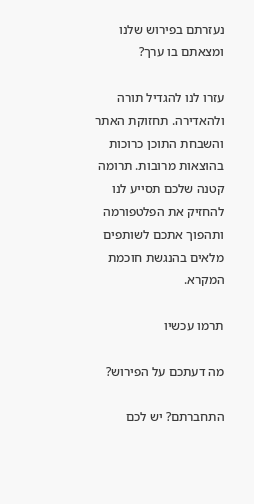נעזרתם בפירוש שלנו ומצאתם בו ערך?

עזרו לנו להגדיל תורה ולהאדירה. תחזוקת האתר והשבחת התוכן כרוכות בהוצאות מרובות. תרומה קטנה שלכם תסייע לנו להחזיק את הפלטפורמה ותהפוך אתכם לשותפים מלאים בהנגשת חוכמת המקרא.

תרמו עכשיו

מה דעתכם על הפירוש?

התחברתם? יש לכם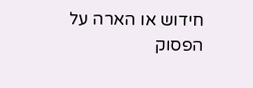חידוש או הארה על הפסוק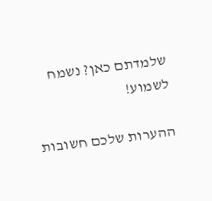שלמדתם כאן? נשמח לשמוע!

ההערות שלכם חשובות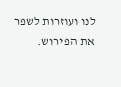לנו ועוזרות לשפר את הפירוש.